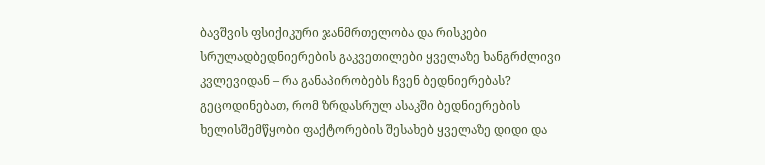ბავშვის ფსიქიკური ჯანმრთელობა და რისკები
სრულადბედნიერების გაკვეთილები ყველაზე ხანგრძლივი კვლევიდან – რა განაპირობებს ჩვენ ბედნიერებას?
გეცოდინებათ, რომ ზრდასრულ ასაკში ბედნიერების ხელისშემწყობი ფაქტორების შესახებ ყველაზე დიდი და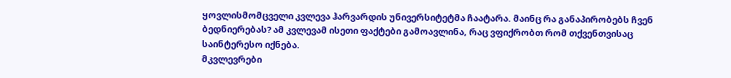ყოვლისმომცველი კვლევა ჰარვარდის უნივერსიტეტმა ჩაატარა. მაინც რა განაპირობებს ჩვენ ბედნიერებას? ამ კვლევამ ისეთი ფაქტები გამოავლინა, რაც ვფიქრობთ რომ თქვენთვისაც საინტერესო იქნება.
მკვლევრები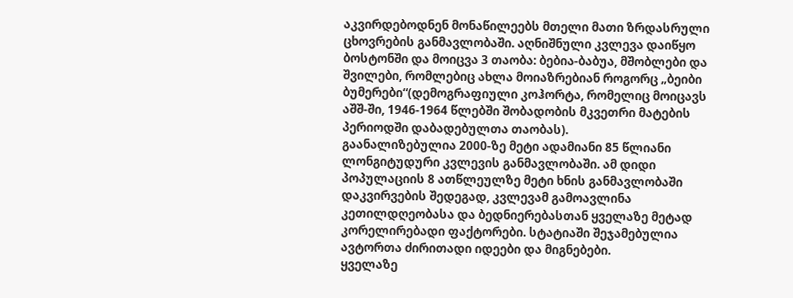აკვირდებოდნენ მონაწილეებს მთელი მათი ზრდასრული ცხოვრების განმავლობაში. აღნიშნული კვლევა დაიწყო ბოსტონში და მოიცვა 3 თაობა: ბებია-ბაბუა, მშობლები და შვილები, რომლებიც ახლა მოიაზრებიან როგორც „ბეიბი ბუმერები“(დემოგრაფიული კოჰორტა, რომელიც მოიცავს აშშ-ში, 1946-1964 წლებში შობადობის მკვეთრი მატების პერიოდში დაბადებულთა თაობას).
გაანალიზებულია 2000-ზე მეტი ადამიანი 85 წლიანი ლონგიტუდური კვლევის განმავლობაში. ამ დიდი პოპულაციის 8 ათწლეულზე მეტი ხნის განმავლობაში დაკვირვების შედეგად, კვლევამ გამოავლინა კეთილდღეობასა და ბედნიერებასთან ყველაზე მეტად კორელირებადი ფაქტორები. სტატიაში შეჯამებულია ავტორთა ძირითადი იდეები და მიგნებები.
ყველაზე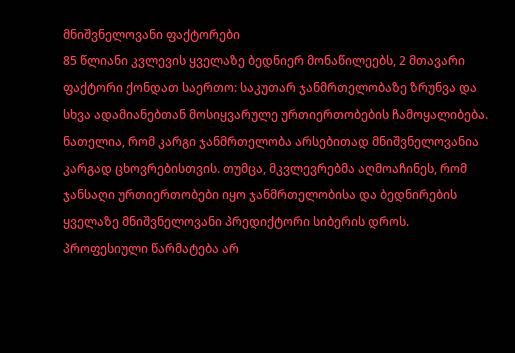მნიშვნელოვანი ფაქტორები
85 წლიანი კვლევის ყველაზე ბედნიერ მონაწილეებს, 2 მთავარი ფაქტორი ქონდათ საერთო: საკუთარ ჯანმრთელობაზე ზრუნვა და სხვა ადამიანებთან მოსიყვარულე ურთიერთობების ჩამოყალიბება.
ნათელია, რომ კარგი ჯანმრთელობა არსებითად მნიშვნელოვანია კარგად ცხოვრებისთვის. თუმცა, მკვლევრებმა აღმოაჩინეს, რომ ჯანსაღი ურთიერთობები იყო ჯანმრთელობისა და ბედნირების ყველაზე მნიშვნელოვანი პრედიქტორი სიბერის დროს.
პროფესიული წარმატება არ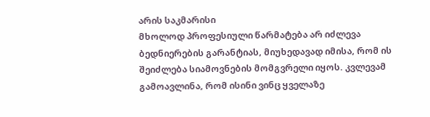არის საკმარისი
მხოლოდ პროფესიული წარმატება არ იძლევა ბედნიერების გარანტიას, მიუხედავად იმისა, რომ ის შეიძლება სიამოვნების მომგვრელი იყოს. კვლევამ გამოავლინა, რომ ისინი ვინც ყველაზე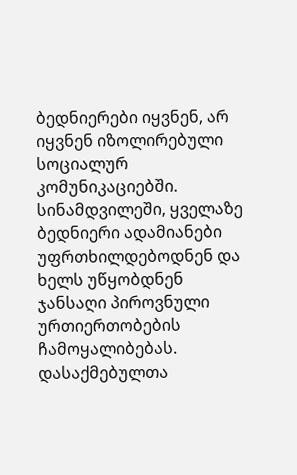ბედნიერები იყვნენ, არ იყვნენ იზოლირებული სოციალურ კომუნიკაციებში. სინამდვილეში, ყველაზე ბედნიერი ადამიანები უფრთხილდებოდნენ და ხელს უწყობდნენ ჯანსაღი პიროვნული ურთიერთობების ჩამოყალიბებას. დასაქმებულთა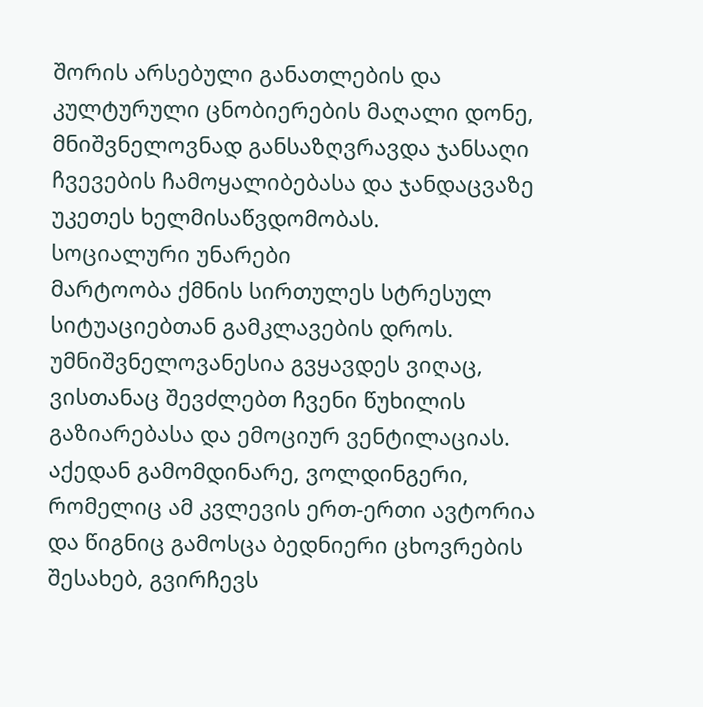შორის არსებული განათლების და კულტურული ცნობიერების მაღალი დონე, მნიშვნელოვნად განსაზღვრავდა ჯანსაღი ჩვევების ჩამოყალიბებასა და ჯანდაცვაზე უკეთეს ხელმისაწვდომობას.
სოციალური უნარები
მარტოობა ქმნის სირთულეს სტრესულ სიტუაციებთან გამკლავების დროს. უმნიშვნელოვანესია გვყავდეს ვიღაც, ვისთანაც შევძლებთ ჩვენი წუხილის გაზიარებასა და ემოციურ ვენტილაციას. აქედან გამომდინარე, ვოლდინგერი, რომელიც ამ კვლევის ერთ-ერთი ავტორია და წიგნიც გამოსცა ბედნიერი ცხოვრების შესახებ, გვირჩევს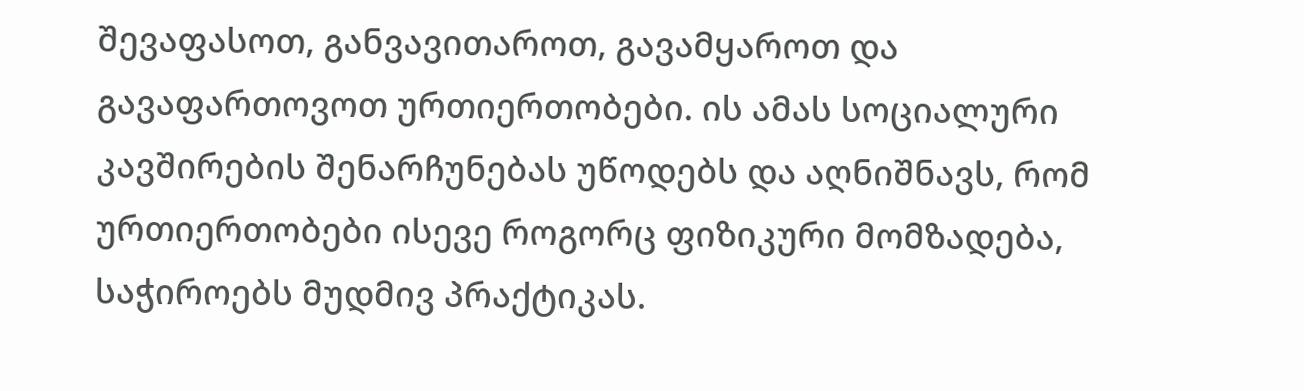შევაფასოთ, განვავითაროთ, გავამყაროთ და გავაფართოვოთ ურთიერთობები. ის ამას სოციალური კავშირების შენარჩუნებას უწოდებს და აღნიშნავს, რომ ურთიერთობები ისევე როგორც ფიზიკური მომზადება, საჭიროებს მუდმივ პრაქტიკას.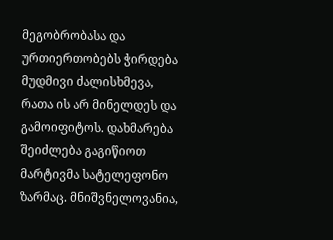მეგობრობასა და ურთიერთობებს ჭირდება მუდმივი ძალისხმევა, რათა ის არ მინელდეს და გამოიფიტოს. დახმარება შეიძლება გაგიწიოთ მარტივმა სატელეფონო ზარმაც. მნიშვნელოვანია,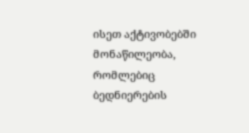ისეთ აქტივობებში მონაწილეობა, რომლებიც ბედნიერების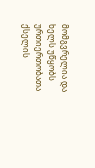მომგვრელია და ხელს უწყობს ურთიერთობათა ქსელის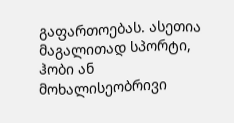გაფართოებას. ასეთია მაგალითად სპორტი, ჰობი ან მოხალისეობრივი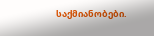საქმიანობები.